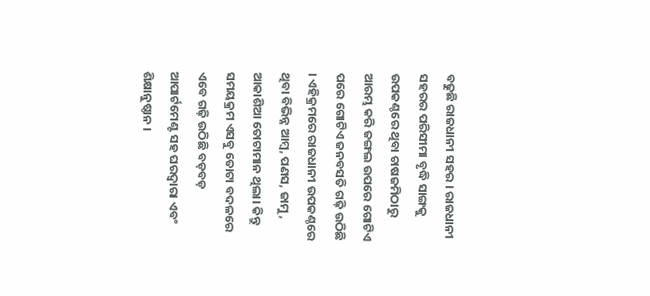ବଢୁଛି ରାଜଧାନୀ ସହର । ରାଜଧାନୀ ସହରର ପରିସୀମା ବୃଦ୍ଧି ସାଙ୍ଗକୁ ଉପକଣ୍ଠରେ ଥିବା ଚାଷଜମିଠାରୁ ଆରମ୍ଭ କରି ଜଙ୍ଗଲ ଉପରେ ଗୋଟିଏ ପରେ ଗୋଟିଏ ଜନବସତି ଗଢ଼ି ଉଠିଛି । ଏହିକ୍ରମରେ ରାଜଧାନୀ ଉପକଣ୍ଠରେ ଥିବା ବିଭିନ୍ନ ଆମ୍ବ, ପଣସ, ଜାମୁ, ଆକାଶିଆ ତୋଟାମାନ ଥିଲା। କିନ୍ତୁ ସମୟକ୍ରମ ଏସବୁ ତୋଟା ବଦଳରେ ଏବେ ଗଢ଼ି ଉଠିଛି ବଡ଼ବଡ଼ ଆପାର୍ଟମେଣ୍ଟ ସହ ଘରଦ୍ୱାରା ଏବଂ ଶିକ୍ଷାନୁଷ୍ଠାନ ।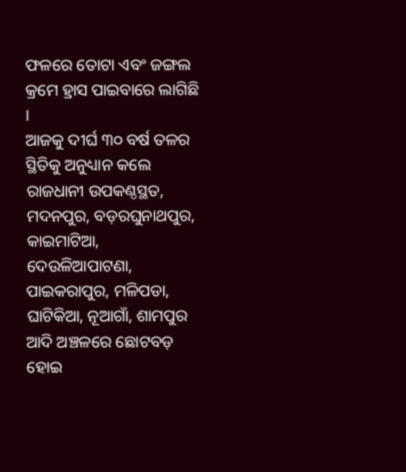ଫଳରେ ତୋଟା ଏବଂ ଜଙ୍ଗଲ କ୍ରମେ ହ୍ରାସ ପାଇବାରେ ଲାଗିଛି ।
ଆଜକୁ ଦୀର୍ଘ ୩୦ ବର୍ଷ ତଳର ସ୍ଥିତିକୁ ଅନୁଧ୍ୟାନ କଲେ ରାଜଧାନୀ ଉପକଣ୍ଠସ୍ଥତ, ମଦନପୁର, ବଡ଼ରଘୁନାଥପୁର, କାଇମାଟିଆ, ଦେଉଳିଆପାଟଣା, ପାଇକରାପୁର, ମଳିପଡା, ଘାଟିକିଆ, ନୂଆଗାଁ, ଶାମପୁର ଆଦି ଅଞ୍ଚଳରେ ଛୋଟବଡ଼ ହୋଇ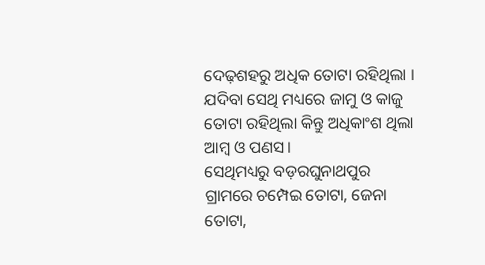ଦେଢ଼ଶହରୁ ଅଧିକ ତୋଟା ରହିଥିଲା । ଯଦିବା ସେଥି ମଧ୍ୟରେ ଜାମୁ ଓ କାଜୁ ତୋଟା ରହିଥିଲା କିନ୍ତୁ ଅଧିକାଂଶ ଥିଲା ଆମ୍ବ ଓ ପଣସ।
ସେଥିମଧ୍ୟରୁ ବଡ଼ରଘୁନାଥପୁର ଗ୍ରାମରେ ଚମ୍ପେଇ ତୋଟା, ଜେନା ତୋଟା,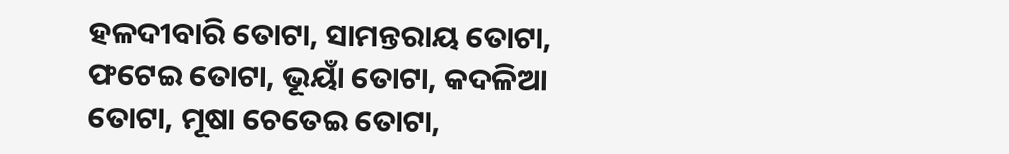ହଳଦୀବାରି ତୋଟା, ସାମନ୍ତରାୟ ତୋଟା, ଫଟେଇ ତୋଟା, ଭୂୟାଁ ତୋଟା, କଦଳିଆ ତୋଟା, ମୂଷା ଚେତେଇ ତୋଟା,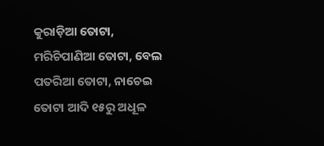କୁରାଡ଼ିଆ ତୋଟା, ମରିଚିପାଣିଆ ତୋଟା, ବେଲ ପତରିଆ ତୋଟା, ନାଚେଇ ତୋଟା ଆଦି ୧୫ରୁ ଅଧୂଳ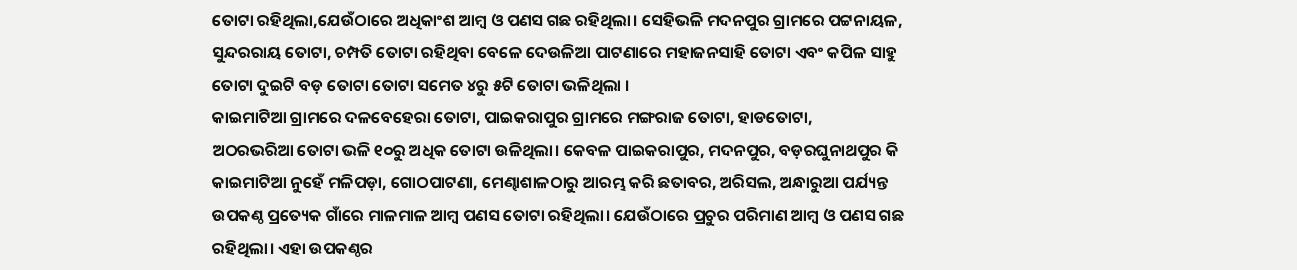ତୋଟା ରହିଥିଲା,ଯେଉଁଠାରେ ଅଧିକାଂଶ ଆମ୍ବ ଓ ପଣସ ଗଛ ରହିଥିଲା। ସେହିଭଳି ମଦନପୁର ଗ୍ରାମରେ ପଟ୍ଟନାୟଳ, ସୁନ୍ଦରରାୟ ତୋଟା, ଚମ୍ପତି ତୋଟା ରହିଥିବା ବେଳେ ଦେଉଳିଆ ପାଟଣାରେ ମହାଜନସାହି ତୋଟା ଏବଂ କପିଳ ସାହୁ ତୋଟା ଦୁଇଟି ବଡ଼ ତୋଟା ତୋଟା ସମେତ ୪ରୁ ୫ଟି ତୋଟା ଭଳିଥିଲା ।
କାଇମାଟିଆ ଗ୍ରାମରେ ଦଳବେହେରା ତୋଟା, ପାଇକରାପୁର ଗ୍ରାମରେ ମଙ୍ଗରାଜ ତୋଟା, ହାଡତୋଟା,
ଅଠରଭରିଆ ତୋଟା ଭଳି ୧୦ରୁ ଅଧିକ ତୋଟା ଉଳିଥିଲା। କେବଳ ପାଇକରାପୁର, ମଦନପୁର, ବଡ଼ରଘୁନାଥପୁର କି କାଇମାଟିଆ ନୁହେଁ ମଳିପଡ଼ା, ଗୋଠପାଟଣା, ମେଣ୍ଢାଶାଳଠାରୁ ଆରମ୍ଭ କରି ଛତାବର, ଅରିସଲ, ଅନ୍ଧାରୁଆ ପର୍ଯ୍ୟନ୍ତ ଉପକଣ୍ଠ ପ୍ରତ୍ୟେକ ଗାଁରେ ମାଳମାଳ ଆମ୍ବ ପଣସ ତୋଟା ରହିଥିଲା। ଯେଉଁଠାରେ ପ୍ରଚୁର ପରିମାଣ ଆମ୍ବ ଓ ପଣସ ଗଛ ରହିଥିଲା। ଏହା ଉପକଣ୍ଠର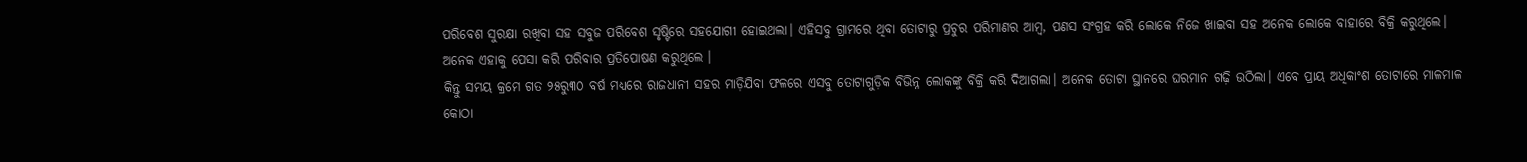ପରିବେଶ ସୁରକ୍ଷା ରଖିବା ସହ ସବୁଜ ପରିବେଶ ସୃଷ୍ଟିରେ ସହଯୋଗୀ ହୋଇଥଲା। ଏହିସବୁ ଗ୍ରାମରେ ଥିବା ତୋଟାରୁ ପ୍ରଚୁର ପରିମାଣର ଆମ୍ବ, ପଣସ ସଂଗ୍ରହ କରି ଲୋକେ ନିଜେ ଖାଇବା ସହ ଅନେକ ଲୋକେ ବାହାରେ ବିକ୍ରି କରୁଥିଲେ। ଅନେକ ଏହାକୁ ପେସା କରି ପରିବାର ପ୍ରତିପୋଷଣ କରୁଥିଲେ ।
କିନ୍ତୁ ସମୟ କ୍ରମେ ଗତ ୨୫ରୁ୩୦ ବର୍ଷ ମଧ୍ୟରେ ରାଜଧାନୀ ସହର ମାଡ଼ିଯିବା ଫଳରେ ଏସବୁ ତୋଟାଗୁଡ଼ିକ ବିଭିନ୍ନ ଲୋକଙ୍କୁ ବିକ୍ରି କରି ଦିଆଗଲା। ଅନେକ ତୋଟା ସ୍ଥାନରେ ଘରମାନ ଗଢ଼ି ଉଠିଲା। ଏବେ ପ୍ରାୟ ଅଧିକାଂଶ ତୋଟାରେ ମାଳମାଳ କୋଠା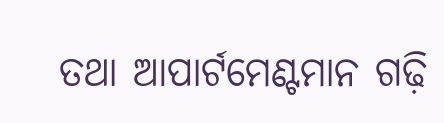ତଥା ଆପାର୍ଟମେଣ୍ଟମାନ ଗଢ଼ି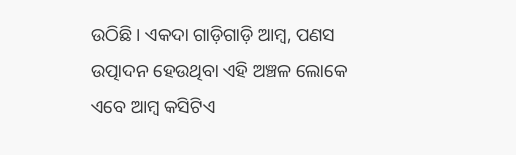ଉଠିଛି। ଏକଦା ଗାଡ଼ିଗାଡ଼ି ଆମ୍ବ, ପଣସ ଉତ୍ପାଦନ ହେଉଥିବା ଏହି ଅଞ୍ଚଳ ଲୋକେ ଏବେ ଆମ୍ବ କସିଟିଏ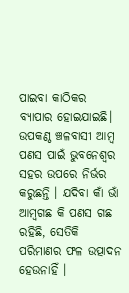ପାଇବା କାଠିକର ବ୍ୟାପାର ହୋଇଯାଇଛି। ଉପକଣ୍ଠ ଞ୍ଚଳବାସୀ ଆମ୍ବ ପଣସ ପାଇଁ ଭୁବନେଶ୍ବର ସହର ଉପରେ ନିର୍ଭର କରୁଛନ୍ତି । ଯଦିବା କାଁ ଭାଁ ଆମ୍ବଗଛ କି ପଣସ ଗଛ ରହିଛି, ସେତିକି ପରିମାଣର ଫଳ ଉତ୍ପାଦନ ହେଉନାହିଁ ।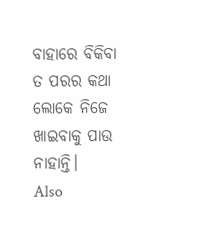ବାହାରେ ବିକିବା ତ ପରର କଥା ଲୋକେ ନିଜେ ଖାଇବାକୁ ପାଉ ନାହାନ୍ତି।
Also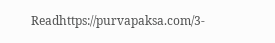Readhttps://purvapaksa.com/3-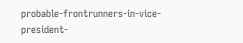probable-frontrunners-in-vice-president-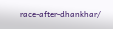race-after-dhankhar/